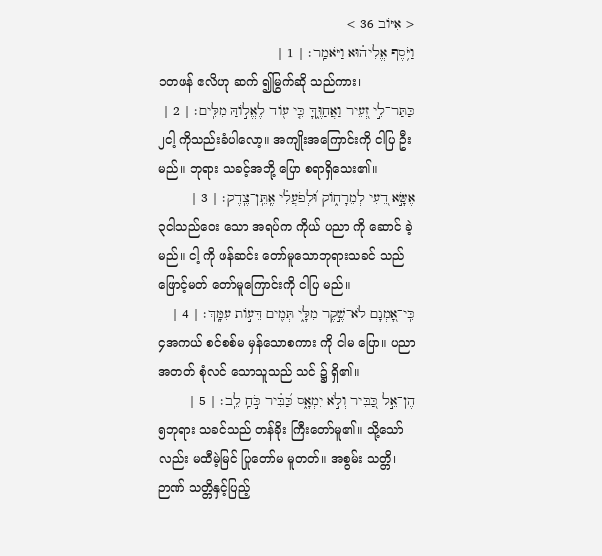< אִיּוֹב 36 >
וַיֹּ֥סֶף אֱלִיה֗וּא וַיֹּאמַֽר׃ | 1 |
၁တဖန် ဧလိဟု ဆက် ၍မြွက်ဆို သည်ကား၊
כַּתַּר־לִ֣י זְ֭עֵיר וַאֲחַוֶּ֑ךָּ כִּ֤י ע֖וֹד לֶאֱל֣וֹהַּ מִלִּֽים׃ | 2 |
၂ငါ့ ကိုသည်းခံပါလော့။ အကျိုးအကြောင်းကို ငါပြ ဦးမည်။ ဘုရား သခင့်အဘို့ ပြော စရာရှိသေး၏။
אֶשָּׂ֣א דֵ֭עִי לְמֵרָח֑וֹק וּ֝לְפֹעֲלִ֗י אֶֽתֵּֽן־צֶֽדֶק׃ | 3 |
၃ငါသည်ဝေး သော အရပ်က ကိုယ် ပညာ ကို ဆောင် ခဲ့မည်။ ငါ့ ကို ဖန်ဆင်း တော်မူသောဘုရားသခင် သည်ဖြောင့်မတ် တော်မူကြောင်းကို ငါပြ မည်။
כִּֽי־אָ֭מְנָם לֹא־שֶׁ֣קֶר מִלָּ֑י תְּמִ֖ים דֵּע֣וֹת עִמָּֽךְ׃ | 4 |
၄အကယ် စင်စစ်မ မှန်သောစကား ကို ငါမ ပြော။ ပညာ အတတ် စုံလင် သောသူသည် သင် ၌ ရှိ၏။
הֶן־אֵ֣ל כַּ֭בִּיר וְלֹ֣א יִמְאָ֑ס כַּ֝בִּ֗יר כֹּ֣חַֽ לֵֽב׃ | 5 |
၅ဘုရား သခင်သည် တန်ခိုး ကြီးတော်မူ၏။ သို့သော်လည်း မထီမဲ့မြင် ပြုတော်မ မူတတ်။ အစွမ်း သတ္တိ၊ ဉာဏ် သတ္တိနှင့်ပြည့်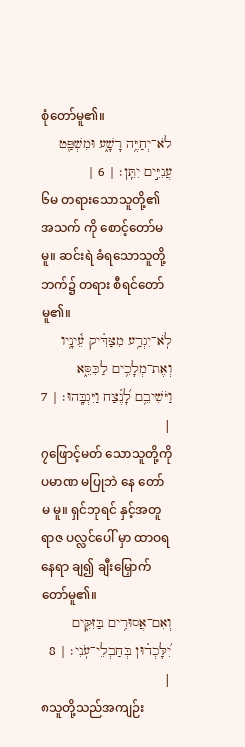စုံတော်မူ၏။
לֹא־יְחַיֶּ֥ה רָשָׁ֑ע וּמִשְׁפַּ֖ט עֲנִיִּ֣ים יִתֵּֽן׃ | 6 |
၆မ တရားသောသူတို့၏ အသက် ကို စောင့်တော်မ မူ။ ဆင်းရဲ ခံရသောသူတို့ဘက်၌ တရား စီရင်တော်မူ၏။
לֹֽא־יִגְרַ֥ע מִצַּדִּ֗יק עֵ֫ינָ֥יו וְאֶת־מְלָכִ֥ים לַכִּסֵּ֑א וַיֹּשִׁיבֵ֥ם לָ֝נֶ֗צַח וַיִּגְבָּֽהוּ׃ | 7 |
၇ဖြောင့်မတ် သောသူတို့ကို ပမာဏ မပြုဘဲ နေ တော်မ မူ။ ရှင်ဘုရင် နှင့်အတူ ရာဇ ပလ္လင်ပေါ် မှာ ထာဝရ နေရာ ချ၍ ချီးမြှောက် တော်မူ၏။
וְאִם־אֲסוּרִ֥ים בַּזִּקִּ֑ים יִ֝לָּכְד֗וּן בְּחַבְלֵי־עֹֽנִי׃ | 8 |
၈သူတို့သည်အကျဉ်း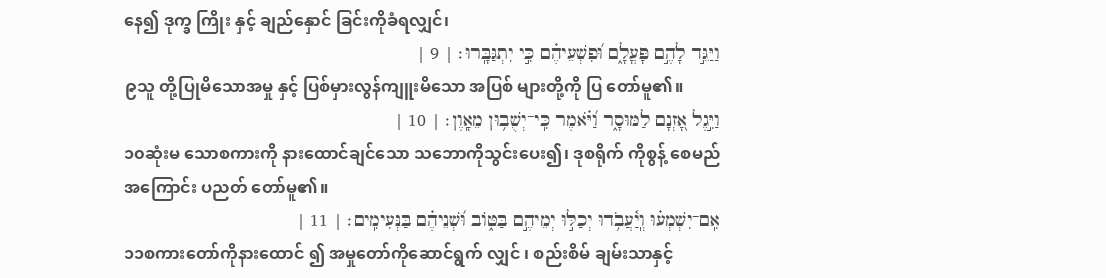နေ၍ ဒုက္ခ ကြိုး နှင့် ချည်နှောင် ခြင်းကိုခံရလျှင်၊
וַיַּגֵּ֣ד לָהֶ֣ם פָּעֳלָ֑ם וּ֝פִשְׁעֵיהֶ֗ם כִּ֣י יִתְגַּבָּֽרוּ׃ | 9 |
၉သူ တို့ပြုမိသောအမှု နှင့် ပြစ်မှားလွန်ကျူးမိသော အပြစ် များတို့ကို ပြ တော်မူ၏။
וַיִּ֣גֶל אָ֭זְנָם לַמּוּסָ֑ר וַ֝יֹּ֗אמֶר כִּֽי־יְשֻׁב֥וּן מֵאָֽוֶן׃ | 10 |
၁၀ဆုံးမ သောစကားကို နားထောင်ချင်သော သဘောကိုသွင်းပေး၍၊ ဒုစရိုက် ကိုစွန့် စေမည်အကြောင်း ပညတ် တော်မူ၏။
אִֽם־יִשְׁמְע֗וּ וְֽיַ֫עֲבֹ֥דוּ יְכַלּ֣וּ יְמֵיהֶ֣ם בַּטּ֑וֹב וּ֝שְׁנֵיהֶ֗ם בַּנְּעִימִֽים׃ | 11 |
၁၁စကားတော်ကိုနားထောင် ၍ အမှုတော်ကိုဆောင်ရွက် လျှင် ၊ စည်းစိမ် ချမ်းသာနှင့်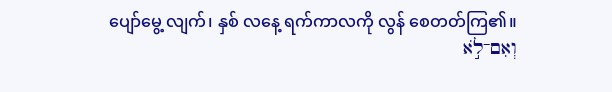ပျော်မွေ့ လျက်၊ နှစ် လနေ့ ရက်ကာလကို လွန် စေတတ်ကြ၏။
וְאִם־לֹ֣א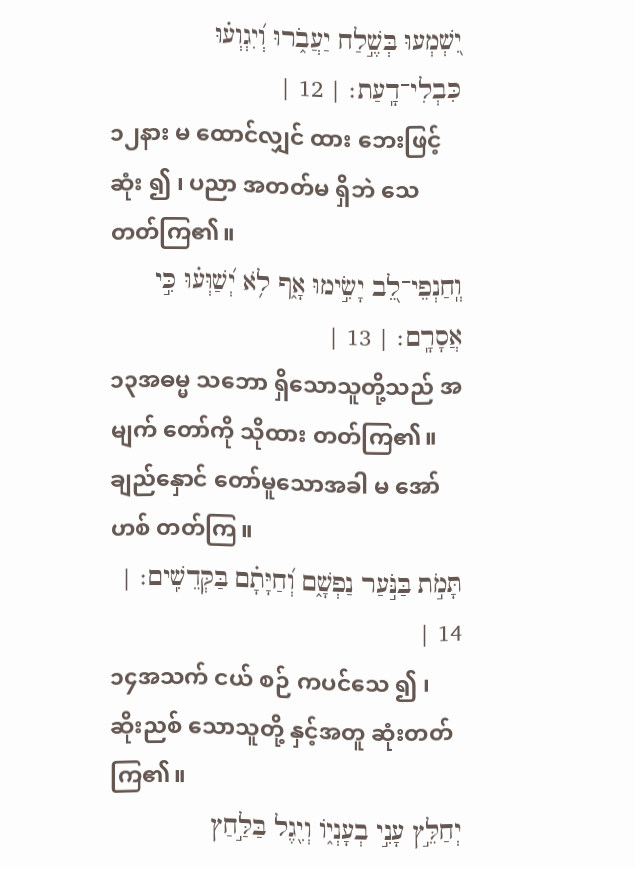יִ֭שְׁמְעוּ בְּשֶׁ֣לַח יַעֲבֹ֑רוּ וְ֝יִגְוְע֗וּ כִּבְלִי־דָֽעַת׃ | 12 |
၁၂နား မ ထောင်လျှင် ထား ဘေးဖြင့် ဆုံး ၍ ၊ ပညာ အတတ်မ ရှိဘဲ သေ တတ်ကြ၏။
וְֽחַנְפֵי־לֵ֭ב יָשִׂ֣ימוּ אָ֑ף לֹ֥א יְ֝שַׁוְּע֗וּ כִּ֣י אֲסָרָֽם׃ | 13 |
၁၃အဓမ္မ သဘော ရှိသောသူတို့သည် အမျက် တော်ကို သိုထား တတ်ကြ၏။ ချည်နှောင် တော်မူသောအခါ မ အော်ဟစ် တတ်ကြ။
תָּמֹ֣ת בַּנֹּ֣עַר נַפְשָׁ֑ם וְ֝חַיָּתָ֗ם בַּקְּדֵשִֽׁים׃ | 14 |
၁၄အသက် ငယ် စဉ် ကပင်သေ ၍ ၊ ဆိုးညစ် သောသူတို့ နှင့်အတူ ဆုံးတတ်ကြ၏။
יְחַלֵּ֣ץ עָנִ֣י בְעָנְי֑וֹ וְיִ֖גֶל בַּלַּ֣חַץ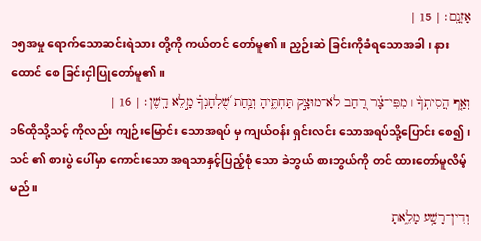אָזְנָֽם׃ | 15 |
၁၅အမှု ရောက်သောဆင်းရဲသား တို့ကို ကယ်တင် တော်မူ၏။ ညှဉ်းဆဲ ခြင်းကိုခံရသောအခါ ၊ နားထောင် စေ ခြင်းငှါပြုတော်မူ၏။
וְאַ֤ף הֲסִיתְךָ֨ ׀ מִפִּי־צָ֗ר רַ֭חַב לֹא־מוּצָ֣ק תַּחְתֶּ֑יהָ וְנַ֥חַת שֻׁ֝לְחָנְךָ֗ מָ֣לֵא דָֽשֶׁן׃ | 16 |
၁၆ထိုသို့သင့် ကိုလည်း ကျဉ်းမြောင်း သောအရပ် မှ ကျယ်ဝန်း ရှင်းလင်း သောအရပ်သို့ပြောင်း စေ၍၊ သင် ၏ စားပွဲ ပေါ်မှာ ကောင်းသော အရသာနှင့်ပြည့်စုံ သော ခဲဘွယ် စားဘွယ်ကို တင် ထားတော်မူလိမ့်မည်။
וְדִין־רָשָׁ֥ע מָלֵ֑אתָ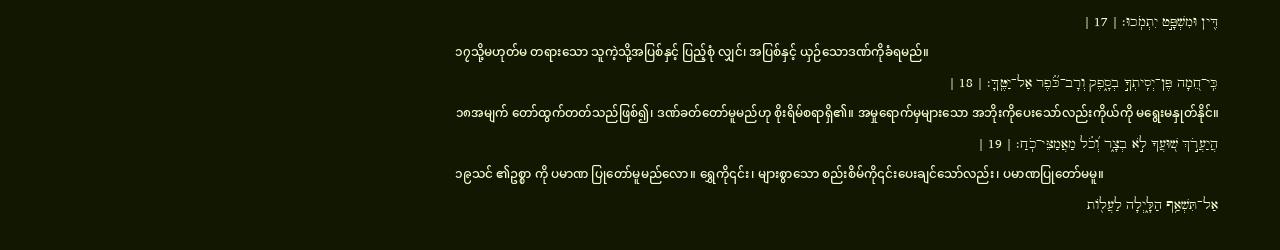דִּ֖ין וּמִשְׁפָּ֣ט יִתְמֹֽכוּ׃ | 17 |
၁၇သို့မဟုတ်မ တရားသော သူကဲ့သို့အပြစ်နှင့် ပြည့်စုံ လျှင်၊ အပြစ်နှင့် ယှဉ်သောဒဏ်ကိုခံရမည်။
כִּֽי־חֵ֭מָה פֶּן־יְסִֽיתְךָ֣ בְסָ֑פֶק וְרָב־כֹּ֝֗פֶר אַל־יַטֶּֽךָּ׃ | 18 |
၁၈အမျက် တော်ထွက်တတ်သည်ဖြစ်၍၊ ဒဏ်ခတ်တော်မူမည်ဟု စိုးရိမ်စရာရှိ၏။ အမှုရောက်မှများသော အဘိုးကိုပေးသော်လည်းကိုယ်ကို မရွေးမနှုတ်နိုင်။
הֲיַעֲרֹ֣ךְ שׁ֭וּעֲךָ לֹ֣א בְצָ֑ר וְ֝כֹ֗ל מַאֲמַצֵּי־כֹֽחַ׃ | 19 |
၁၉သင် ၏ဥစ္စာ ကို ပမာဏ ပြုတော်မူမည်လော။ ရွှေကို၎င်း၊ များစွာသော စည်းစိမ်ကို၎င်းပေးချင်သော်လည်း၊ ပမာဏပြုတော်မမူ။
אַל־תִּשְׁאַ֥ף הַלָּ֑יְלָה לַעֲל֖וֹת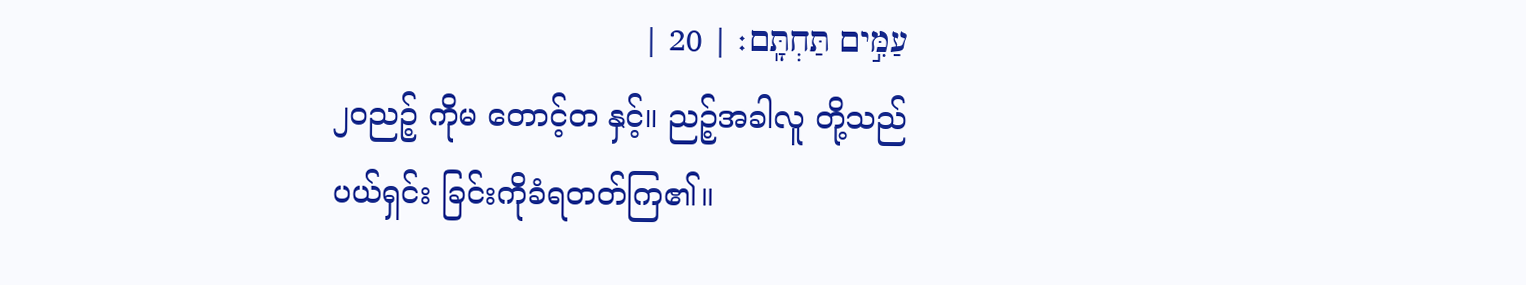עַמִּ֣ים תַּחְתָּֽם׃ | 20 |
၂၀ညဉ့် ကိုမ တောင့်တ နှင့်။ ညဉ့်အခါလူ တို့သည် ပယ်ရှင်း ခြင်းကိုခံရတတ်ကြ၏။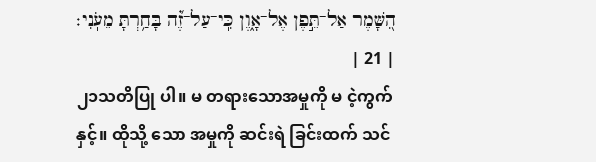הִ֭שָּׁמֶר אַל־תֵּ֣פֶן אֶל־אָ֑וֶן כִּֽי־עַל־זֶ֝֗ה בָּחַ֥רְתָּ מֵעֹֽנִי׃ | 21 |
၂၁သတိပြု ပါ။ မ တရားသောအမှုကို မ ငဲ့ကွက် နှင့်။ ထိုသို့ သော အမှုကို ဆင်းရဲ ခြင်းထက် သင်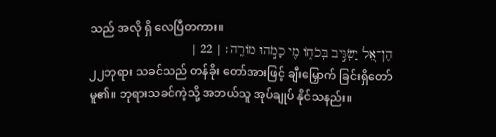သည် အလို ရှိ လေပြီတကား။
הֶן־אֵ֭ל יַשְׂגִּ֣יב בְּכֹח֑וֹ מִ֖י כָמֹ֣הוּ מוֹרֶֽה׃ | 22 |
၂၂ဘုရား သခင်သည် တန်ခိုး တော်အားဖြင့် ချီးမြှောက် ခြင်းရှိတော်မူ၏။ ဘုရားသခင်ကဲ့သို့ အဘယ်သူ အုပ်ချုပ် နိုင်သနည်း။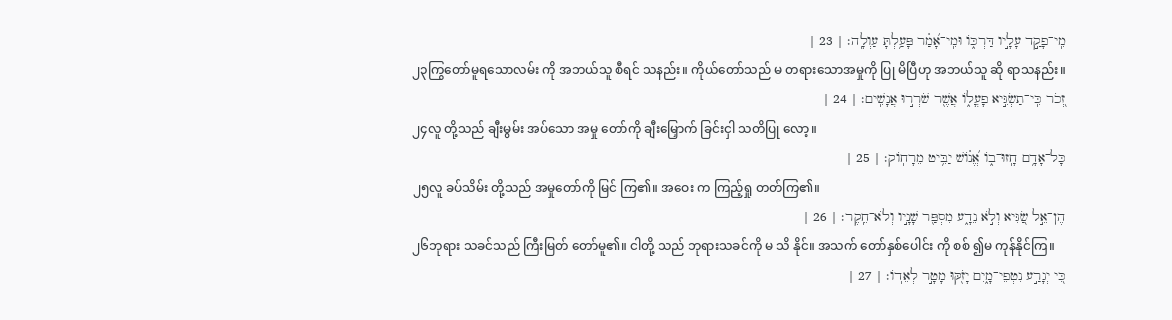מִֽי־פָקַ֣ד עָלָ֣יו דַּרְכּ֑וֹ וּמִֽי־אָ֝מַ֗ר פָּעַ֥לְתָּ עַוְלָֽה׃ | 23 |
၂၃ကြွတော်မူရသောလမ်း ကို အဘယ်သူ စီရင် သနည်း။ ကိုယ်တော်သည် မ တရားသောအမှုကို ပြု မိပြီဟု အဘယ်သူ ဆို ရာသနည်း။
זְ֭כֹר כִּֽי־תַשְׂגִּ֣יא פָעֳל֑וֹ אֲשֶׁ֖ר שֹׁרְר֣וּ אֲנָשִֽׁים׃ | 24 |
၂၄လူ တို့သည် ချီးမွမ်း အပ်သော အမှု တော်ကို ချီးမြှောက် ခြင်းငှါ သတိပြု လော့။
כָּל־אָדָ֥ם חָֽזוּ־ב֑וֹ אֱ֝נ֗וֹשׁ יַבִּ֥יט מֵרָחֽוֹק׃ | 25 |
၂၅လူ ခပ်သိမ်း တို့သည် အမှုတော်ကို မြင် ကြ၏။ အဝေး က ကြည့်ရှု တတ်ကြ၏။
הֶן־אֵ֣ל שַׂ֭גִּיא וְלֹ֣א נֵדָ֑ע מִסְפַּ֖ר שָׁנָ֣יו וְלֹא־חֵֽקֶר׃ | 26 |
၂၆ဘုရား သခင်သည် ကြီးမြတ် တော်မူ၏။ ငါတို့ သည် ဘုရားသခင်ကို မ သိ နိုင်။ အသက် တော်နှစ်ပေါင်း ကို စစ် ၍မ ကုန်နိုင်ကြ။
כִּ֭י יְגָרַ֣ע נִטְפֵי־מָ֑יִם יָזֹ֖קּוּ מָטָ֣ר לְאֵדֽוֹ׃ | 27 |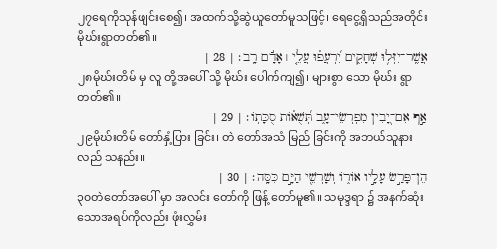၂၇ရေကိုသုန်ဖျင်းစေ၍၊ အထက်သို့ဆွဲယူတော်မူသဖြင့်၊ ရေငွေ့ရှိသည်အတိုင်း မိုဃ်းရွာတတ်၏။
אֲשֶֽׁר־יִזְּל֥וּ שְׁחָקִ֑ים יִ֝רְעֲפ֗וּ עֲלֵ֤י ׀ אָדָ֬ם רָֽב׃ | 28 |
၂၈မိုဃ်းတိမ် မှ လူ တို့အပေါ် သို့ မိုဃ်း ပေါက်ကျ၍၊ များစွာ သော မိုဃ်း ရွာတတ်၏။
אַ֣ף אִם־יָ֭בִין מִפְרְשֵׂי־עָ֑ב תְּ֝שֻׁא֗וֹת סֻכָּתֽוֹ׃ | 29 |
၂၉မိုဃ်းတိမ် တော်နှံ့ပြား ခြင်း၊ တဲ တော်အသံ မြည် ခြင်းကို အဘယ်သူနားလည် သနည်း။
הֵן־פָּרַ֣שׂ עָלָ֣יו אוֹר֑וֹ וְשָׁרְשֵׁ֖י הַיָּ֣ם כִּסָּֽה׃ | 30 |
၃၀တဲတော်အပေါ် မှာ အလင်း တော်ကို ဖြန့် တော်မူ၏။ သမုဒ္ဒရာ ၌ အနက်ဆုံး သောအရပ်ကိုလည်း ဖုံးလွှမ်း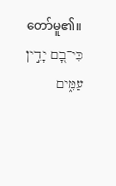တော်မူ၏။
כִּי־בָ֭ם יָדִ֣ין עַמִּ֑ים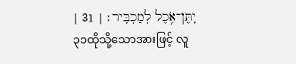יִֽתֶּן־אֹ֥כֶל לְמַכְבִּֽיר׃ | 31 |
၃၁ထိုသို့သောအားဖြင့် လူ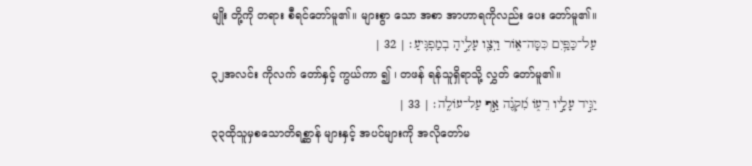မျိုး တို့ကို တရား စီရင်တော်မူ၏။ များစွာ သော အစာ အာဟာရကိုလည်း ပေး တော်မူ၏။
עַל־כַּפַּ֥יִם כִּסָּה־א֑וֹר וַיְצַ֖ו עָלֶ֣יהָ בְמַפְגִּֽיעַ׃ | 32 |
၃၂အလင်း ကိုလက် တော်နှင့် ကွယ်ကာ ၍ ၊ တဖန် ရန်သူရှိရာသို့ လွှတ် တော်မူ၏။
יַגִּ֣יד עָלָ֣יו רֵע֑וֹ מִ֝קְנֶ֗ה אַ֣ף עַל־עוֹלֶֽה׃ | 33 |
၃၃ထိုသူမှစသောတိရစ္ဆာန် များနှင့် အပင်များကို အလိုတော်မ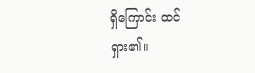ရှိကြောင်း ထင်ရှား၏။